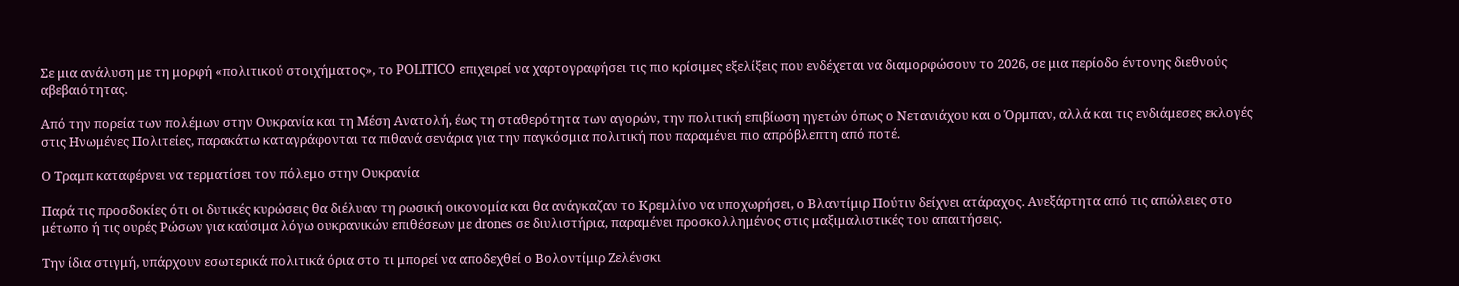Σε μια ανάλυση με τη μορφή «πολιτικού στοιχήματος», το POLITICO επιχειρεί να χαρτογραφήσει τις πιο κρίσιμες εξελίξεις που ενδέχεται να διαμορφώσουν το 2026, σε μια περίοδο έντονης διεθνούς αβεβαιότητας.

Από την πορεία των πολέμων στην Ουκρανία και τη Μέση Ανατολή, έως τη σταθερότητα των αγορών, την πολιτική επιβίωση ηγετών όπως ο Νετανιάχου και ο Όρμπαν, αλλά και τις ενδιάμεσες εκλογές στις Ηνωμένες Πολιτείες, παρακάτω καταγράφονται τα πιθανά σενάρια για την παγκόσμια πολιτική που παραμένει πιο απρόβλεπτη από ποτέ.

Ο Τραμπ καταφέρνει να τερματίσει τον πόλεμο στην Ουκρανία

Παρά τις προσδοκίες ότι οι δυτικές κυρώσεις θα διέλυαν τη ρωσική οικονομία και θα ανάγκαζαν το Κρεμλίνο να υποχωρήσει, ο Βλαντίμιρ Πούτιν δείχνει ατάραχος. Ανεξάρτητα από τις απώλειες στο μέτωπο ή τις ουρές Ρώσων για καύσιμα λόγω ουκρανικών επιθέσεων με drones σε διυλιστήρια, παραμένει προσκολλημένος στις μαξιμαλιστικές του απαιτήσεις.

Την ίδια στιγμή, υπάρχουν εσωτερικά πολιτικά όρια στο τι μπορεί να αποδεχθεί ο Βολοντίμιρ Ζελένσκι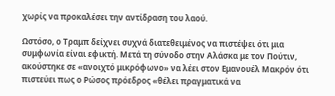χωρίς να προκαλέσει την αντίδραση του λαού.

Ωστόσο, ο Τραμπ δείχνει συχνά διατεθειμένος να πιστέψει ότι μια συμφωνία είναι εφικτή. Μετά τη σύνοδο στην Αλάσκα με τον Πούτιν, ακούστηκε σε «ανοιχτό μικρόφωνο» να λέει στον Εμανουέλ Μακρόν ότι πιστεύει πως ο Ρώσος πρόεδρος «θέλει πραγματικά να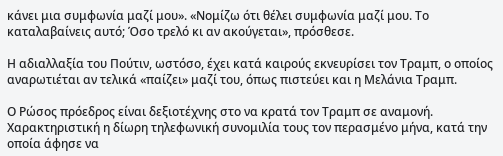κάνει μια συμφωνία μαζί μου». «Νομίζω ότι θέλει συμφωνία μαζί μου. Το καταλαβαίνεις αυτό; Όσο τρελό κι αν ακούγεται», πρόσθεσε.

Η αδιαλλαξία του Πούτιν, ωστόσο, έχει κατά καιρούς εκνευρίσει τον Τραμπ, ο οποίος αναρωτιέται αν τελικά «παίζει» μαζί του, όπως πιστεύει και η Μελάνια Τραμπ.

Ο Ρώσος πρόεδρος είναι δεξιοτέχνης στο να κρατά τον Τραμπ σε αναμονή. Χαρακτηριστική η δίωρη τηλεφωνική συνομιλία τους τον περασμένο μήνα, κατά την οποία άφησε να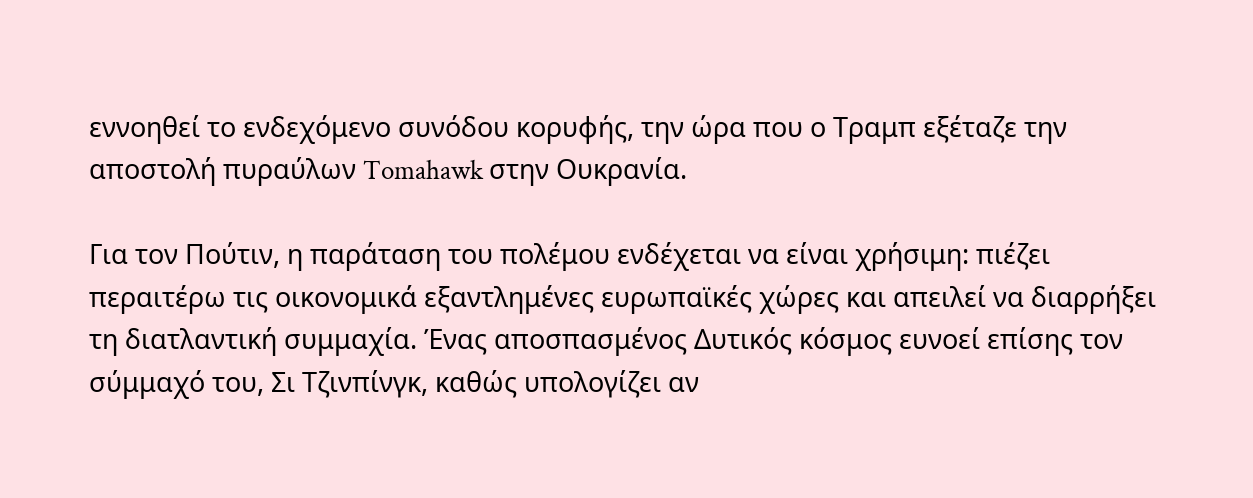εννοηθεί το ενδεχόμενο συνόδου κορυφής, την ώρα που ο Τραμπ εξέταζε την αποστολή πυραύλων Tomahawk στην Ουκρανία.

Για τον Πούτιν, η παράταση του πολέμου ενδέχεται να είναι χρήσιμη: πιέζει περαιτέρω τις οικονομικά εξαντλημένες ευρωπαϊκές χώρες και απειλεί να διαρρήξει τη διατλαντική συμμαχία. Ένας αποσπασμένος Δυτικός κόσμος ευνοεί επίσης τον σύμμαχό του, Σι Τζινπίνγκ, καθώς υπολογίζει αν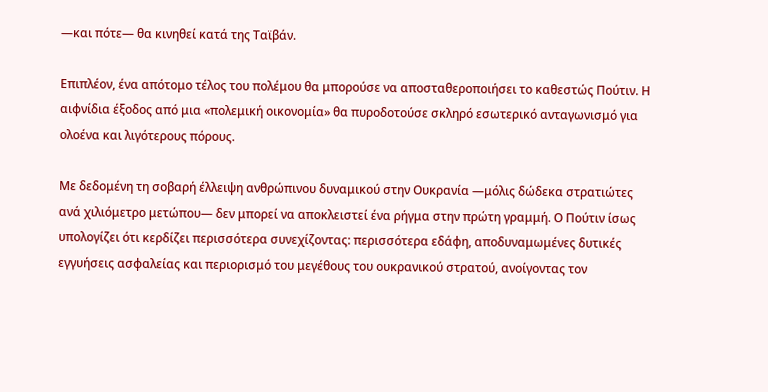—και πότε— θα κινηθεί κατά της Ταϊβάν.

Επιπλέον, ένα απότομο τέλος του πολέμου θα μπορούσε να αποσταθεροποιήσει το καθεστώς Πούτιν. Η αιφνίδια έξοδος από μια «πολεμική οικονομία» θα πυροδοτούσε σκληρό εσωτερικό ανταγωνισμό για ολοένα και λιγότερους πόρους.

Με δεδομένη τη σοβαρή έλλειψη ανθρώπινου δυναμικού στην Ουκρανία —μόλις δώδεκα στρατιώτες ανά χιλιόμετρο μετώπου— δεν μπορεί να αποκλειστεί ένα ρήγμα στην πρώτη γραμμή. Ο Πούτιν ίσως υπολογίζει ότι κερδίζει περισσότερα συνεχίζοντας: περισσότερα εδάφη, αποδυναμωμένες δυτικές εγγυήσεις ασφαλείας και περιορισμό του μεγέθους του ουκρανικού στρατού, ανοίγοντας τον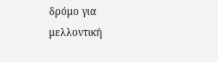δρόμο για μελλοντική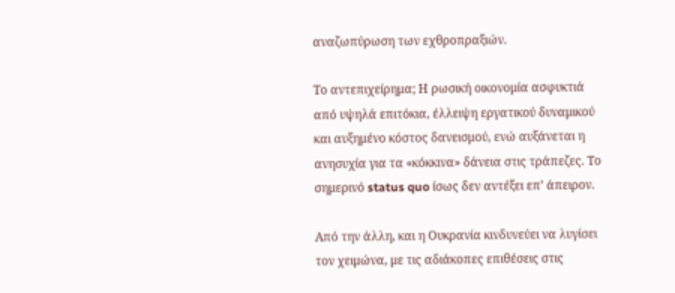αναζωπύρωση των εχθροπραξιών.

Το αντεπιχείρημα; Η ρωσική οικονομία ασφυκτιά από υψηλά επιτόκια, έλλειψη εργατικού δυναμικού και αυξημένο κόστος δανεισμού, ενώ αυξάνεται η ανησυχία για τα «κόκκινα» δάνεια στις τράπεζες. Το σημερινό status quo ίσως δεν αντέξει επ’ άπειρον.

Από την άλλη, και η Ουκρανία κινδυνεύει να λυγίσει τον χειμώνα, με τις αδιάκοπες επιθέσεις στις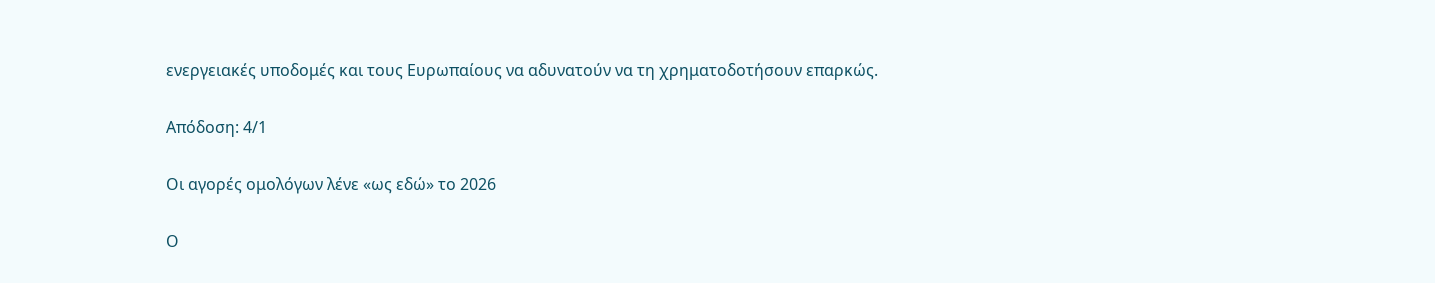ενεργειακές υποδομές και τους Ευρωπαίους να αδυνατούν να τη χρηματοδοτήσουν επαρκώς.

Απόδοση: 4/1

Οι αγορές ομολόγων λένε «ως εδώ» το 2026

Ο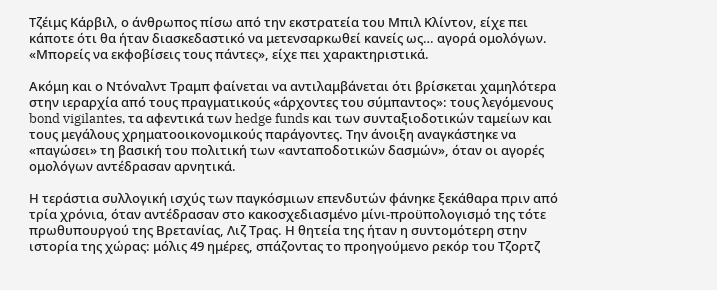Τζέιμς Κάρβιλ, ο άνθρωπος πίσω από την εκστρατεία του Μπιλ Κλίντον, είχε πει κάποτε ότι θα ήταν διασκεδαστικό να μετενσαρκωθεί κανείς ως… αγορά ομολόγων. «Μπορείς να εκφοβίσεις τους πάντες», είχε πει χαρακτηριστικά.

Ακόμη και ο Ντόναλντ Τραμπ φαίνεται να αντιλαμβάνεται ότι βρίσκεται χαμηλότερα στην ιεραρχία από τους πραγματικούς «άρχοντες του σύμπαντος»: τους λεγόμενους bond vigilantes, τα αφεντικά των hedge funds και των συνταξιοδοτικών ταμείων και τους μεγάλους χρηματοοικονομικούς παράγοντες. Την άνοιξη αναγκάστηκε να «παγώσει» τη βασική του πολιτική των «ανταποδοτικών δασμών», όταν οι αγορές ομολόγων αντέδρασαν αρνητικά.

Η τεράστια συλλογική ισχύς των παγκόσμιων επενδυτών φάνηκε ξεκάθαρα πριν από τρία χρόνια, όταν αντέδρασαν στο κακοσχεδιασμένο μίνι-προϋπολογισμό της τότε πρωθυπουργού της Βρετανίας, Λιζ Τρας. Η θητεία της ήταν η συντομότερη στην ιστορία της χώρας: μόλις 49 ημέρες, σπάζοντας το προηγούμενο ρεκόρ του Τζορτζ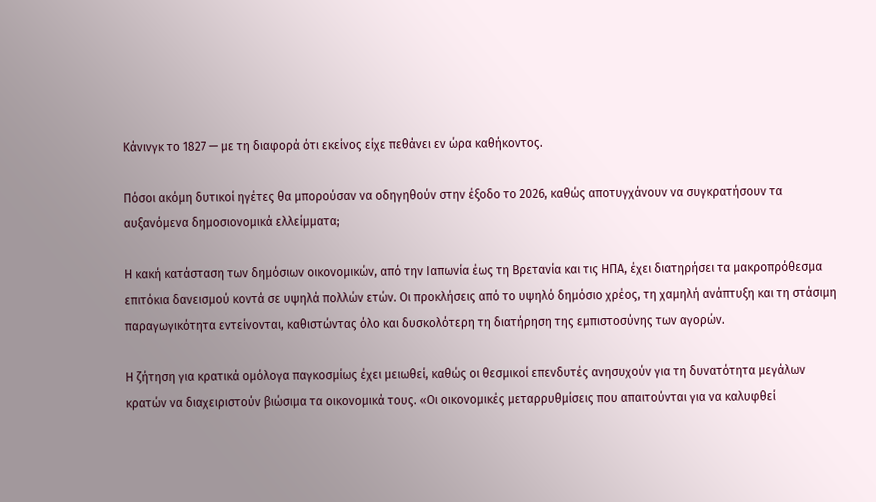Κάνινγκ το 1827 — με τη διαφορά ότι εκείνος είχε πεθάνει εν ώρα καθήκοντος.

Πόσοι ακόμη δυτικοί ηγέτες θα μπορούσαν να οδηγηθούν στην έξοδο το 2026, καθώς αποτυγχάνουν να συγκρατήσουν τα αυξανόμενα δημοσιονομικά ελλείμματα;

Η κακή κατάσταση των δημόσιων οικονομικών, από την Ιαπωνία έως τη Βρετανία και τις ΗΠΑ, έχει διατηρήσει τα μακροπρόθεσμα επιτόκια δανεισμού κοντά σε υψηλά πολλών ετών. Οι προκλήσεις από το υψηλό δημόσιο χρέος, τη χαμηλή ανάπτυξη και τη στάσιμη παραγωγικότητα εντείνονται, καθιστώντας όλο και δυσκολότερη τη διατήρηση της εμπιστοσύνης των αγορών.

Η ζήτηση για κρατικά ομόλογα παγκοσμίως έχει μειωθεί, καθώς οι θεσμικοί επενδυτές ανησυχούν για τη δυνατότητα μεγάλων κρατών να διαχειριστούν βιώσιμα τα οικονομικά τους. «Οι οικονομικές μεταρρυθμίσεις που απαιτούνται για να καλυφθεί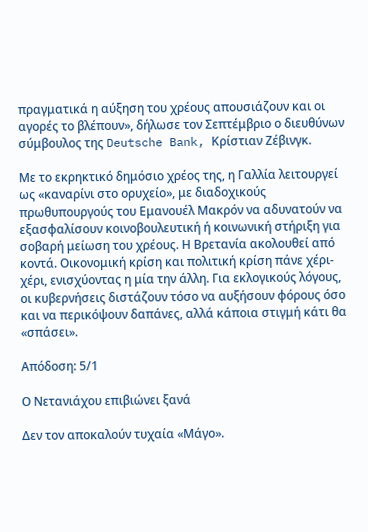πραγματικά η αύξηση του χρέους απουσιάζουν και οι αγορές το βλέπουν», δήλωσε τον Σεπτέμβριο ο διευθύνων σύμβουλος της Deutsche Bank, Κρίστιαν Ζέβινγκ.

Με το εκρηκτικό δημόσιο χρέος της, η Γαλλία λειτουργεί ως «καναρίνι στο ορυχείο», με διαδοχικούς πρωθυπουργούς του Εμανουέλ Μακρόν να αδυνατούν να εξασφαλίσουν κοινοβουλευτική ή κοινωνική στήριξη για σοβαρή μείωση του χρέους. Η Βρετανία ακολουθεί από κοντά. Οικονομική κρίση και πολιτική κρίση πάνε χέρι-χέρι, ενισχύοντας η μία την άλλη. Για εκλογικούς λόγους, οι κυβερνήσεις διστάζουν τόσο να αυξήσουν φόρους όσο και να περικόψουν δαπάνες, αλλά κάποια στιγμή κάτι θα «σπάσει».

Απόδοση: 5/1

Ο Νετανιάχου επιβιώνει ξανά

Δεν τον αποκαλούν τυχαία «Μάγο».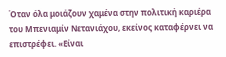Όταν όλα μοιάζουν χαμένα στην πολιτική καριέρα του Μπενιαμίν Νετανιάχου, εκείνος καταφέρνει να επιστρέφει. «Είναι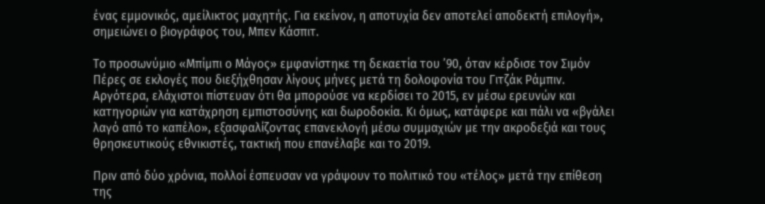ένας εμμονικός, αμείλικτος μαχητής. Για εκείνον, η αποτυχία δεν αποτελεί αποδεκτή επιλογή», σημειώνει ο βιογράφος του, Μπεν Κάσπιτ.

Το προσωνύμιο «Μπίμπι ο Μάγος» εμφανίστηκε τη δεκαετία του ’90, όταν κέρδισε τον Σιμόν Πέρες σε εκλογές που διεξήχθησαν λίγους μήνες μετά τη δολοφονία του Γιτζάκ Ράμπιν. Αργότερα, ελάχιστοι πίστευαν ότι θα μπορούσε να κερδίσει το 2015, εν μέσω ερευνών και κατηγοριών για κατάχρηση εμπιστοσύνης και δωροδοκία. Κι όμως, κατάφερε και πάλι να «βγάλει λαγό από το καπέλο», εξασφαλίζοντας επανεκλογή μέσω συμμαχιών με την ακροδεξιά και τους θρησκευτικούς εθνικιστές, τακτική που επανέλαβε και το 2019.

Πριν από δύο χρόνια, πολλοί έσπευσαν να γράψουν το πολιτικό του «τέλος» μετά την επίθεση της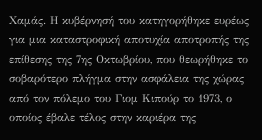Χαμάς. Η κυβέρνησή του κατηγορήθηκε ευρέως για μια καταστροφική αποτυχία αποτροπής της επίθεσης της 7ης Οκτωβρίου, που θεωρήθηκε το σοβαρότερο πλήγμα στην ασφάλεια της χώρας από τον πόλεμο του Γιομ Κιπούρ το 1973, ο οποίος έβαλε τέλος στην καριέρα της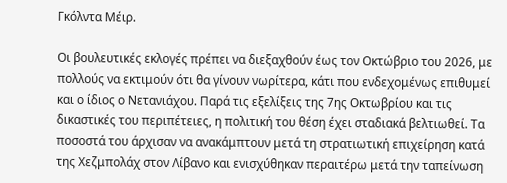Γκόλντα Μέιρ.

Οι βουλευτικές εκλογές πρέπει να διεξαχθούν έως τον Οκτώβριο του 2026, με πολλούς να εκτιμούν ότι θα γίνουν νωρίτερα, κάτι που ενδεχομένως επιθυμεί και ο ίδιος ο Νετανιάχου. Παρά τις εξελίξεις της 7ης Οκτωβρίου και τις δικαστικές του περιπέτειες, η πολιτική του θέση έχει σταδιακά βελτιωθεί. Τα ποσοστά του άρχισαν να ανακάμπτουν μετά τη στρατιωτική επιχείρηση κατά της Χεζμπολάχ στον Λίβανο και ενισχύθηκαν περαιτέρω μετά την ταπείνωση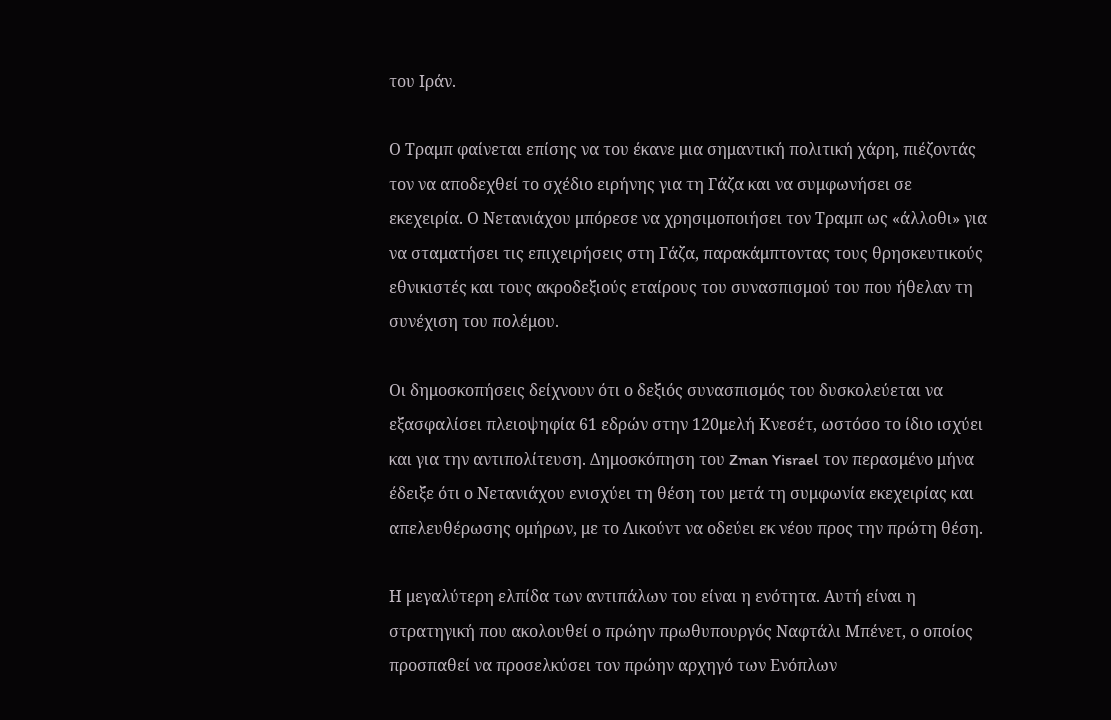του Ιράν.

Ο Τραμπ φαίνεται επίσης να του έκανε μια σημαντική πολιτική χάρη, πιέζοντάς τον να αποδεχθεί το σχέδιο ειρήνης για τη Γάζα και να συμφωνήσει σε εκεχειρία. Ο Νετανιάχου μπόρεσε να χρησιμοποιήσει τον Τραμπ ως «άλλοθι» για να σταματήσει τις επιχειρήσεις στη Γάζα, παρακάμπτοντας τους θρησκευτικούς εθνικιστές και τους ακροδεξιούς εταίρους του συνασπισμού του που ήθελαν τη συνέχιση του πολέμου.

Οι δημοσκοπήσεις δείχνουν ότι ο δεξιός συνασπισμός του δυσκολεύεται να εξασφαλίσει πλειοψηφία 61 εδρών στην 120μελή Κνεσέτ, ωστόσο το ίδιο ισχύει και για την αντιπολίτευση. Δημοσκόπηση του Zman Yisrael τον περασμένο μήνα έδειξε ότι ο Νετανιάχου ενισχύει τη θέση του μετά τη συμφωνία εκεχειρίας και απελευθέρωσης ομήρων, με το Λικούντ να οδεύει εκ νέου προς την πρώτη θέση.

Η μεγαλύτερη ελπίδα των αντιπάλων του είναι η ενότητα. Αυτή είναι η στρατηγική που ακολουθεί ο πρώην πρωθυπουργός Ναφτάλι Μπένετ, ο οποίος προσπαθεί να προσελκύσει τον πρώην αρχηγό των Ενόπλων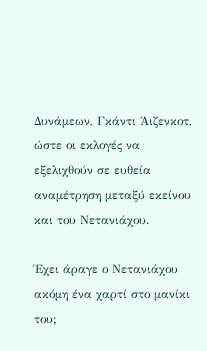Δυνάμεων, Γκάντι Άιζενκοτ, ώστε οι εκλογές να εξελιχθούν σε ευθεία αναμέτρηση μεταξύ εκείνου και του Νετανιάχου.

Έχει άραγε ο Νετανιάχου ακόμη ένα χαρτί στο μανίκι του;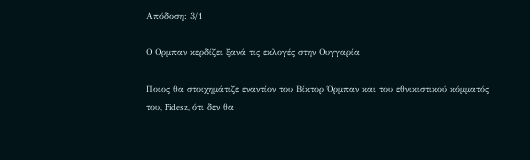Απόδοση: 3/1

Ο Ορμπαν κερδίζει ξανά τις εκλογές στην Ουγγαρία

Ποιος θα στοιχημάτιζε εναντίον του Βίκτορ Όρμπαν και του εθνικιστικού κόμματός του, Fidesz, ότι δεν θα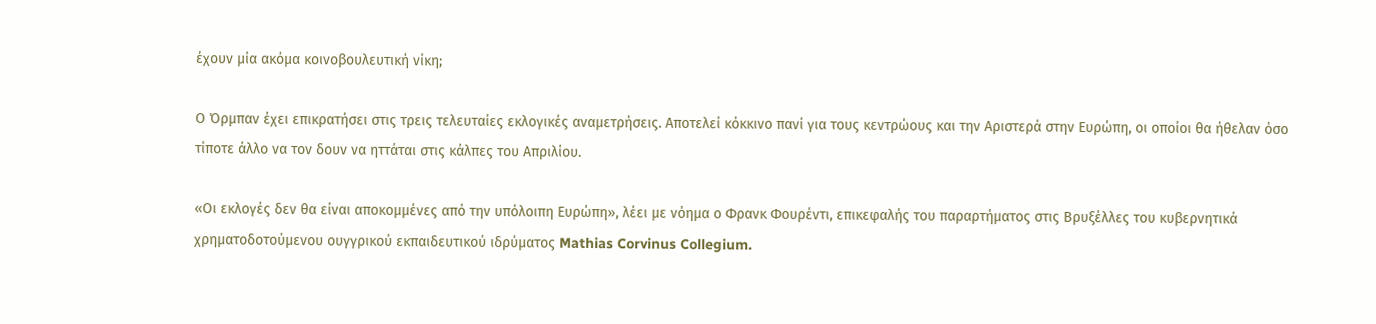έχουν μία ακόμα κοινοβουλευτική νίκη;

Ο Όρμπαν έχει επικρατήσει στις τρεις τελευταίες εκλογικές αναμετρήσεις. Αποτελεί κόκκινο πανί για τους κεντρώους και την Αριστερά στην Ευρώπη, οι οποίοι θα ήθελαν όσο τίποτε άλλο να τον δουν να ηττάται στις κάλπες του Απριλίου.

«Οι εκλογές δεν θα είναι αποκομμένες από την υπόλοιπη Ευρώπη», λέει με νόημα ο Φρανκ Φουρέντι, επικεφαλής του παραρτήματος στις Βρυξέλλες του κυβερνητικά χρηματοδοτούμενου ουγγρικού εκπαιδευτικού ιδρύματος Mathias Corvinus Collegium.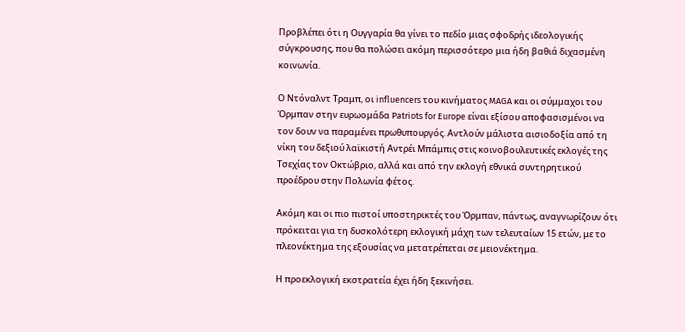Προβλέπει ότι η Ουγγαρία θα γίνει το πεδίο μιας σφοδρής ιδεολογικής σύγκρουσης, που θα πολώσει ακόμη περισσότερο μια ήδη βαθιά διχασμένη κοινωνία.

Ο Ντόναλντ Τραμπ, οι influencers του κινήματος MAGA και οι σύμμαχοι του Όρμπαν στην ευρωομάδα Patriots for Europe είναι εξίσου αποφασισμένοι να τον δουν να παραμένει πρωθυπουργός. Αντλούν μάλιστα αισιοδοξία από τη νίκη του δεξιού λαϊκιστή Αντρέι Μπάμπις στις κοινοβουλευτικές εκλογές της Τσεχίας τον Οκτώβριο, αλλά και από την εκλογή εθνικά συντηρητικού προέδρου στην Πολωνία φέτος.

Ακόμη και οι πιο πιστοί υποστηρικτές του Όρμπαν, πάντως, αναγνωρίζουν ότι πρόκειται για τη δυσκολότερη εκλογική μάχη των τελευταίων 15 ετών, με το πλεονέκτημα της εξουσίας να μετατρέπεται σε μειονέκτημα.

Η προεκλογική εκστρατεία έχει ήδη ξεκινήσει.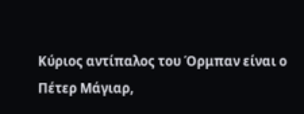Κύριος αντίπαλος του Όρμπαν είναι ο Πέτερ Μάγιαρ,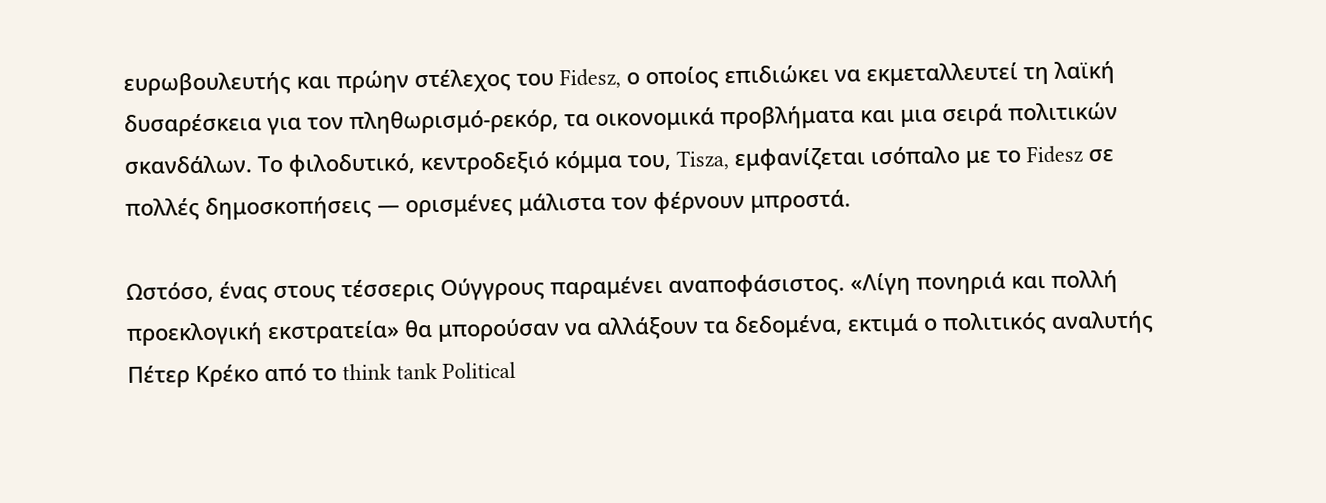ευρωβουλευτής και πρώην στέλεχος του Fidesz, ο οποίος επιδιώκει να εκμεταλλευτεί τη λαϊκή δυσαρέσκεια για τον πληθωρισμό-ρεκόρ, τα οικονομικά προβλήματα και μια σειρά πολιτικών σκανδάλων. Το φιλοδυτικό, κεντροδεξιό κόμμα του, Tisza, εμφανίζεται ισόπαλο με το Fidesz σε πολλές δημοσκοπήσεις — ορισμένες μάλιστα τον φέρνουν μπροστά.

Ωστόσο, ένας στους τέσσερις Ούγγρους παραμένει αναποφάσιστος. «Λίγη πονηριά και πολλή προεκλογική εκστρατεία» θα μπορούσαν να αλλάξουν τα δεδομένα, εκτιμά ο πολιτικός αναλυτής Πέτερ Κρέκο από το think tank Political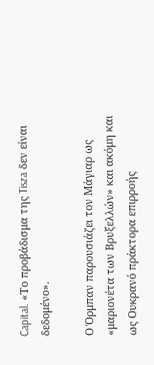Capital. «Το προβάδισμα της Tisza δεν είναι δεδομένο».

Ο Όρμπαν παρουσιάζει τον Μάγιαρ ως «μαριονέτα των Βρυξελλών» και ακόμη και ως Ουκρανό πράκτορα επιρροής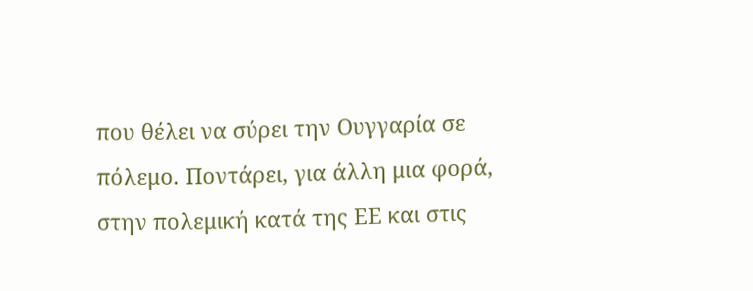που θέλει να σύρει την Ουγγαρία σε πόλεμο. Ποντάρει, για άλλη μια φορά, στην πολεμική κατά της ΕΕ και στις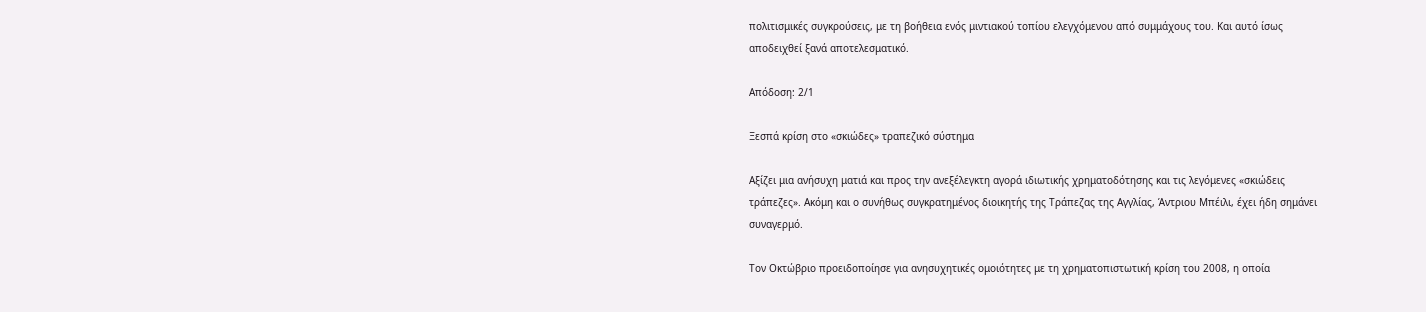πολιτισμικές συγκρούσεις, με τη βοήθεια ενός μιντιακού τοπίου ελεγχόμενου από συμμάχους του. Και αυτό ίσως αποδειχθεί ξανά αποτελεσματικό.

Απόδοση: 2/1

Ξεσπά κρίση στο «σκιώδες» τραπεζικό σύστημα

Αξίζει μια ανήσυχη ματιά και προς την ανεξέλεγκτη αγορά ιδιωτικής χρηματοδότησης και τις λεγόμενες «σκιώδεις τράπεζες». Ακόμη και ο συνήθως συγκρατημένος διοικητής της Τράπεζας της Αγγλίας, Άντριου Μπέιλι, έχει ήδη σημάνει συναγερμό.

Τον Οκτώβριο προειδοποίησε για ανησυχητικές ομοιότητες με τη χρηματοπιστωτική κρίση του 2008, η οποία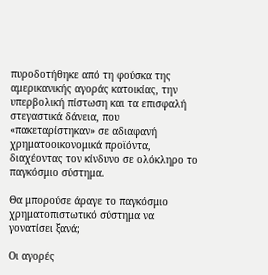πυροδοτήθηκε από τη φούσκα της αμερικανικής αγοράς κατοικίας, την υπερβολική πίστωση και τα επισφαλή στεγαστικά δάνεια, που «πακεταρίστηκαν» σε αδιαφανή χρηματοοικονομικά προϊόντα, διαχέοντας τον κίνδυνο σε ολόκληρο το παγκόσμιο σύστημα.

Θα μπορούσε άραγε το παγκόσμιο χρηματοπιστωτικό σύστημα να γονατίσει ξανά;

Οι αγορές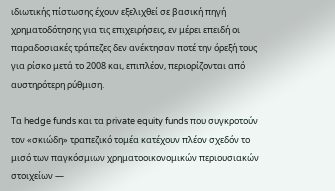ιδιωτικής πίστωσης έχουν εξελιχθεί σε βασική πηγή χρηματοδότησης για τις επιχειρήσεις, εν μέρει επειδή οι παραδοσιακές τράπεζες δεν ανέκτησαν ποτέ την όρεξή τους για ρίσκο μετά το 2008 και, επιπλέον, περιορίζονται από αυστηρότερη ρύθμιση.

Τα hedge funds και τα private equity funds που συγκροτούν τον «σκιώδη» τραπεζικό τομέα κατέχουν πλέον σχεδόν το μισό των παγκόσμιων χρηματοοικονομικών περιουσιακών στοιχείων —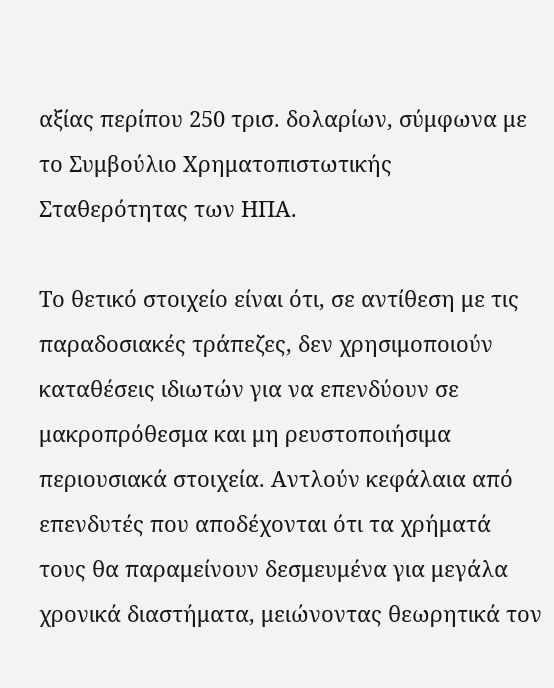αξίας περίπου 250 τρισ. δολαρίων, σύμφωνα με το Συμβούλιο Χρηματοπιστωτικής Σταθερότητας των ΗΠΑ.

Το θετικό στοιχείο είναι ότι, σε αντίθεση με τις παραδοσιακές τράπεζες, δεν χρησιμοποιούν καταθέσεις ιδιωτών για να επενδύουν σε μακροπρόθεσμα και μη ρευστοποιήσιμα περιουσιακά στοιχεία. Αντλούν κεφάλαια από επενδυτές που αποδέχονται ότι τα χρήματά τους θα παραμείνουν δεσμευμένα για μεγάλα χρονικά διαστήματα, μειώνοντας θεωρητικά τον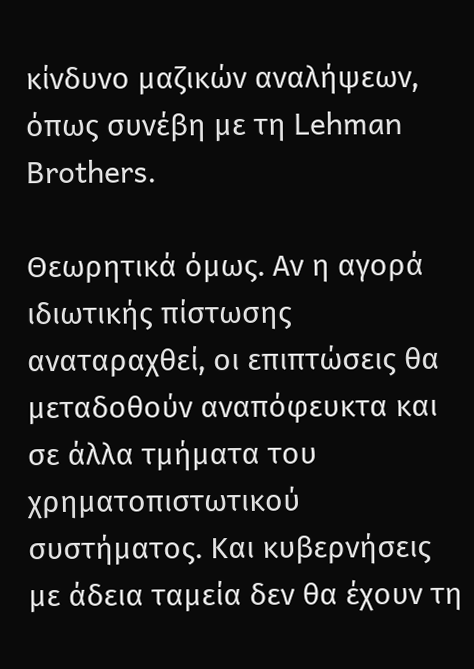κίνδυνο μαζικών αναλήψεων, όπως συνέβη με τη Lehman Brothers.

Θεωρητικά όμως. Αν η αγορά ιδιωτικής πίστωσης αναταραχθεί, οι επιπτώσεις θα μεταδοθούν αναπόφευκτα και σε άλλα τμήματα του χρηματοπιστωτικού συστήματος. Και κυβερνήσεις με άδεια ταμεία δεν θα έχουν τη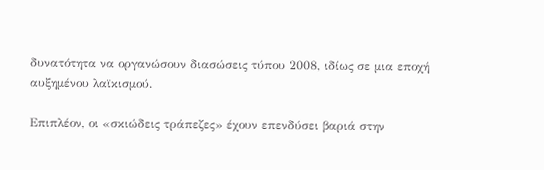δυνατότητα να οργανώσουν διασώσεις τύπου 2008, ιδίως σε μια εποχή αυξημένου λαϊκισμού.

Επιπλέον, οι «σκιώδεις τράπεζες» έχουν επενδύσει βαριά στην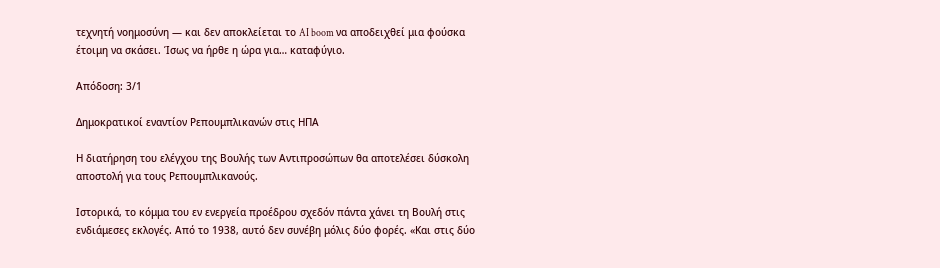τεχνητή νοημοσύνη — και δεν αποκλείεται το AI boom να αποδειχθεί μια φούσκα έτοιμη να σκάσει. Ίσως να ήρθε η ώρα για… καταφύγιο.

Απόδοση: 3/1

Δημοκρατικοί εναντίον Ρεπουμπλικανών στις ΗΠΑ

Η διατήρηση του ελέγχου της Βουλής των Αντιπροσώπων θα αποτελέσει δύσκολη αποστολή για τους Ρεπουμπλικανούς.

Ιστορικά, το κόμμα του εν ενεργεία προέδρου σχεδόν πάντα χάνει τη Βουλή στις ενδιάμεσες εκλογές. Από το 1938, αυτό δεν συνέβη μόλις δύο φορές. «Και στις δύο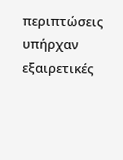περιπτώσεις υπήρχαν εξαιρετικές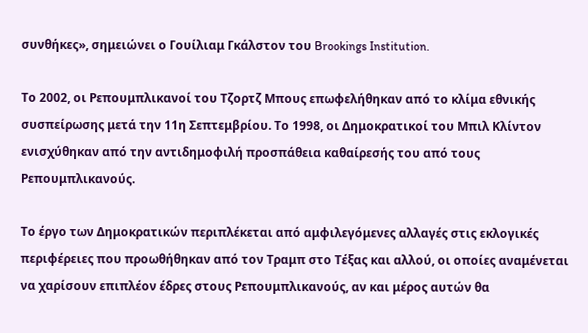συνθήκες», σημειώνει ο Γουίλιαμ Γκάλστον του Brookings Institution.

Το 2002, οι Ρεπουμπλικανοί του Τζορτζ Μπους επωφελήθηκαν από το κλίμα εθνικής συσπείρωσης μετά την 11η Σεπτεμβρίου. Το 1998, οι Δημοκρατικοί του Μπιλ Κλίντον ενισχύθηκαν από την αντιδημοφιλή προσπάθεια καθαίρεσής του από τους Ρεπουμπλικανούς.

Το έργο των Δημοκρατικών περιπλέκεται από αμφιλεγόμενες αλλαγές στις εκλογικές περιφέρειες που προωθήθηκαν από τον Τραμπ στο Τέξας και αλλού, οι οποίες αναμένεται να χαρίσουν επιπλέον έδρες στους Ρεπουμπλικανούς, αν και μέρος αυτών θα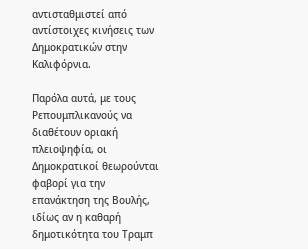αντισταθμιστεί από αντίστοιχες κινήσεις των Δημοκρατικών στην Καλιφόρνια.

Παρόλα αυτά, με τους Ρεπουμπλικανούς να διαθέτουν οριακή πλειοψηφία, οι Δημοκρατικοί θεωρούνται φαβορί για την επανάκτηση της Βουλής, ιδίως αν η καθαρή δημοτικότητα του Τραμπ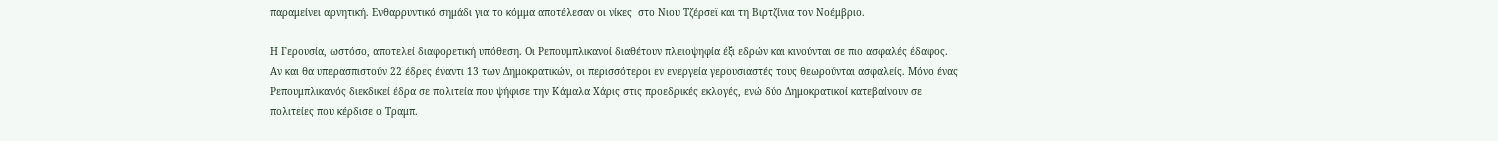παραμείνει αρνητική. Ενθαρρυντικό σημάδι για το κόμμα αποτέλεσαν οι νίκες  στο Νιου Τζέρσεϊ και τη Βιρτζίνια τον Νοέμβριο.

Η Γερουσία, ωστόσο, αποτελεί διαφορετική υπόθεση. Οι Ρεπουμπλικανοί διαθέτουν πλειοψηφία έξι εδρών και κινούνται σε πιο ασφαλές έδαφος. Αν και θα υπερασπιστούν 22 έδρες έναντι 13 των Δημοκρατικών, οι περισσότεροι εν ενεργεία γερουσιαστές τους θεωρούνται ασφαλείς. Μόνο ένας Ρεπουμπλικανός διεκδικεί έδρα σε πολιτεία που ψήφισε την Κάμαλα Χάρις στις προεδρικές εκλογές, ενώ δύο Δημοκρατικοί κατεβαίνουν σε πολιτείες που κέρδισε ο Τραμπ.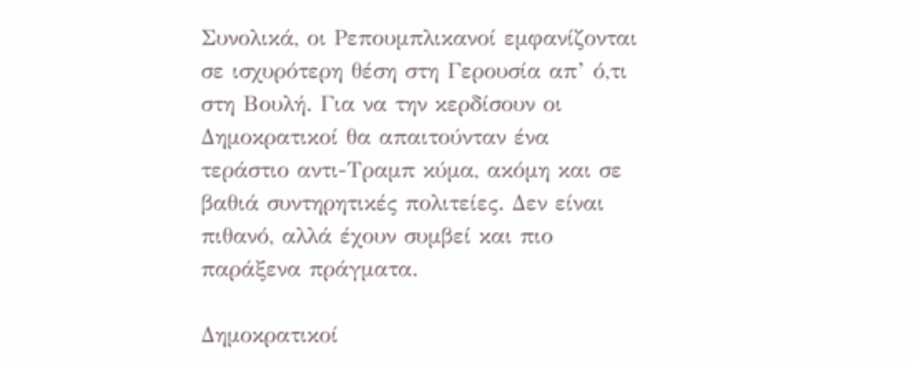Συνολικά, οι Ρεπουμπλικανοί εμφανίζονται σε ισχυρότερη θέση στη Γερουσία απ’ ό,τι στη Βουλή. Για να την κερδίσουν οι Δημοκρατικοί θα απαιτούνταν ένα τεράστιο αντι-Τραμπ κύμα, ακόμη και σε βαθιά συντηρητικές πολιτείες. Δεν είναι πιθανό, αλλά έχουν συμβεί και πιο παράξενα πράγματα.

Δημοκρατικοί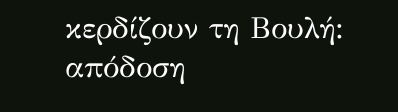κερδίζουν τη Βουλή: απόδοση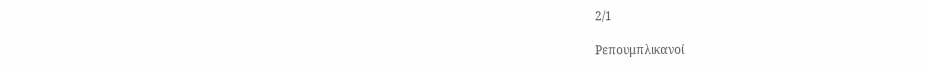2/1

Ρεπουμπλικανοί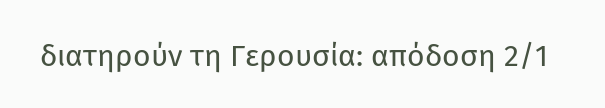διατηρούν τη Γερουσία: απόδοση 2/1